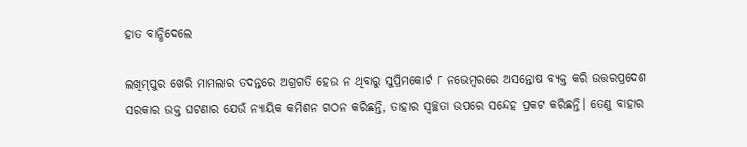ହାତ ବାନ୍ଧିଦେଲେ

ଲଖିମ୍‌ପୁର ଖେରି ମାମଲାର ତଦନ୍ତରେ ଅଗ୍ରଗତି ହେଉ ନ ଥିବାରୁ ସୁପ୍ରିମକୋର୍ଟ ୮ ନଭେମ୍ବରରେ ଅସନ୍ତୋଷ ବ୍ୟକ୍ତ କରି ଉତ୍ତରପ୍ରଦେଶ ସରକାର ଉକ୍ତ ଘଟଣାର ଯେଉଁ ନ୍ୟାୟିକ କମିଶନ ଗଠନ କରିଛନ୍ତି, ତାହାର ସ୍ବଚ୍ଛତା ଉପରେ ସନ୍ଦେହ ପ୍ରକଟ କରିଛନ୍ତି। ତେଣୁ ବାହାର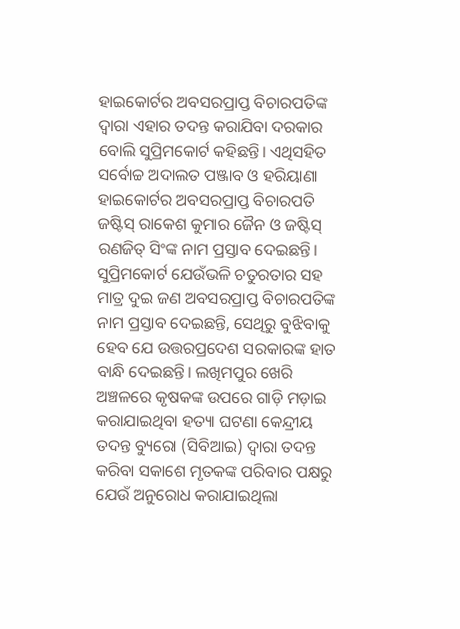ହାଇକୋର୍ଟର ଅବସରପ୍ରାପ୍ତ ବିଚାରପତିଙ୍କ ଦ୍ୱାରା ଏହାର ତଦନ୍ତ କରାଯିବା ଦରକାର ବୋଲି ସୁପ୍ରିମକୋର୍ଟ କହିଛନ୍ତି। ଏଥିସହିତ ସର୍ବୋଚ୍ଚ ଅଦାଲତ ପଞ୍ଜାବ ଓ ହରିୟାଣା ହାଇକୋର୍ଟର ଅବସରପ୍ରାପ୍ତ ବିଚାରପତି ଜଷ୍ଟିସ୍‌ ରାକେଶ କୁମାର ଜୈନ ଓ ଜଷ୍ଟିସ୍‌ ରଣଜିତ୍‌ ସିଂଙ୍କ ନାମ ପ୍ରସ୍ତାବ ଦେଇଛନ୍ତି। ସୁପ୍ରିମକୋର୍ଟ ଯେଉଁଭଳି ଚତୁରତାର ସହ ମାତ୍ର ଦୁଇ ଜଣ ଅବସରପ୍ରାପ୍ତ ବିଚାରପତିଙ୍କ ନାମ ପ୍ରସ୍ତାବ ଦେଇଛନ୍ତି, ସେଥିରୁ ବୁଝିବାକୁ ହେବ ଯେ ଉତ୍ତରପ୍ରଦେଶ ସରକାରଙ୍କ ହାତ ବାନ୍ଧି ଦେଇଛନ୍ତି। ଲଖିମପୁର ଖେରି ଅଞ୍ଚଳରେ କୃଷକଙ୍କ ଉପରେ ଗାଡ଼ି ମଡ଼ାଇ କରାଯାଇଥିବା ହତ୍ୟା ଘଟଣା କେନ୍ଦ୍ରୀୟ ତଦନ୍ତ ବ୍ୟୁରୋ (ସିବିଆଇ) ଦ୍ୱାରା ତଦନ୍ତ କରିବା ସକାଶେ ମୃତକଙ୍କ ପରିବାର ପକ୍ଷରୁ ଯେଉଁ ଅନୁରୋଧ କରାଯାଇଥିଲା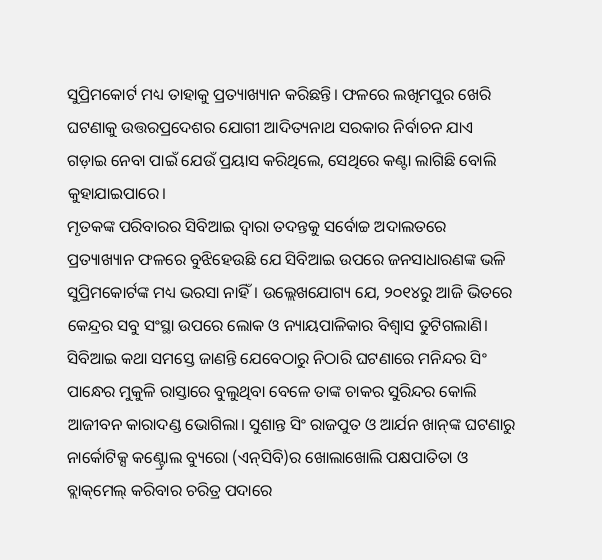ସୁପ୍ରିମକୋର୍ଟ ମଧ୍ୟ ତାହାକୁ ପ୍ରତ୍ୟାଖ୍ୟାନ କରିଛନ୍ତି। ଫଳରେ ଲଖିମପୁର ଖେରି ଘଟଣାକୁ ଉତ୍ତରପ୍ରଦେଶର ଯୋଗୀ ଆଦିତ୍ୟନାଥ ସରକାର ନିର୍ବାଚନ ଯାଏ ଗଡ଼ାଇ ନେବା ପାଇଁ ଯେଉଁ ପ୍ରୟାସ କରିଥିଲେ, ସେଥିରେ କଣ୍ଟା ଲାଗିଛି ବୋଲି କୁହାଯାଇପାରେ।
ମୃତକଙ୍କ ପରିବାରର ସିବିଆଇ ଦ୍ୱାରା ତଦନ୍ତକୁ ସର୍ବୋଚ୍ଚ ଅଦାଲତରେ ପ୍ରତ୍ୟାଖ୍ୟାନ ଫଳରେ ବୁଝିହେଉଛି ଯେ ସିବିଆଇ ଉପରେ ଜନସାଧାରଣଙ୍କ ଭଳି ସୁପ୍ରିମକୋର୍ଟଙ୍କ ମଧ୍ୟ ଭରସା ନାହିଁ। ଉଲ୍ଲେଖଯୋଗ୍ୟ ଯେ, ୨୦୧୪ରୁ ଆଜି ଭିତରେ କେନ୍ଦ୍ରର ସବୁ ସଂସ୍ଥା ଉପରେ ଲୋକ ଓ ନ୍ୟାୟପାଳିକାର ବିଶ୍ୱାସ ତୁଟିଗଲାଣି। ସିବିଆଇ କଥା ସମସ୍ତେ ଜାଣନ୍ତି ଯେବେଠାରୁ ନିଠାରି ଘଟଣାରେ ମନିନ୍ଦର ସିଂ ପାନ୍ଧେର ମୁକୁଳି ରାସ୍ତାରେ ବୁଲୁଥିବା ବେଳେ ତାଙ୍କ ଚାକର ସୁରିନ୍ଦର କୋଲି ଆଜୀବନ କାରାଦଣ୍ଡ ଭୋଗିଲା। ସୁଶାନ୍ତ ସିଂ ରାଜପୁତ ଓ ଆର୍ଯନ ଖାନ୍‌ଙ୍କ ଘଟଣାରୁ ନାର୍କୋଟିକ୍ସ କଣ୍ଟ୍ରୋଲ ବ୍ୟୁରୋ (ଏନ୍‌ସିବି)ର ଖୋଲାଖୋଲି ପକ୍ଷପାତିତା ଓ ବ୍ଲାକ୍‌ମେଲ୍‌ କରିବାର ଚରିତ୍ର ପଦାରେ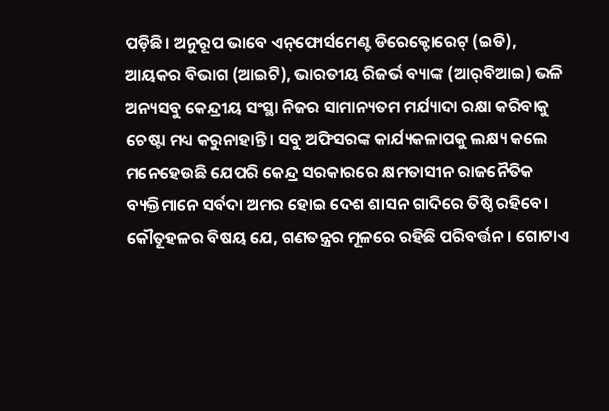ପଡ଼ିଛି। ଅନୁରୂପ ଭାବେ ଏନ୍‌ଫୋର୍ସମେଣ୍ଟ ଡିରେକ୍ଟୋରେଟ୍‌ (ଇଡି), ଆୟକର ବିଭାଗ (ଆଇଟି), ଭାରତୀୟ ରିଜର୍ଭ ବ୍ୟାଙ୍କ (ଆର୍‌ବିଆଇ) ଭଳି ଅନ୍ୟସବୁ କେନ୍ଦ୍ରୀୟ ସଂସ୍ଥା ନିଜର ସାମାନ୍ୟତମ ମର୍ଯ୍ୟାଦା ରକ୍ଷା କରିବାକୁ ଚେଷ୍ଟା ମଧ୍ୟ କରୁନାହାନ୍ତି। ସବୁ ଅଫିସରଙ୍କ କାର୍ଯ୍ୟକଳାପକୁ ଲକ୍ଷ୍ୟ କଲେ ମନେହେଉଛି ଯେପରି କେନ୍ଦ୍ର ସରକାରରେ କ୍ଷମତାସୀନ ରାଜନୈତିକ ବ୍ୟକ୍ତିମାନେ ସର୍ବଦା ଅମର ହୋଇ ଦେଶ ଶାସନ ଗାଦିରେ ତିଷ୍ଠି ରହିବେ। କୌତୂହଳର ବିଷୟ ଯେ, ଗଣତନ୍ତ୍ରର ମୂଳରେ ରହିଛି ପରିବର୍ତ୍ତନ। ଗୋଟାଏ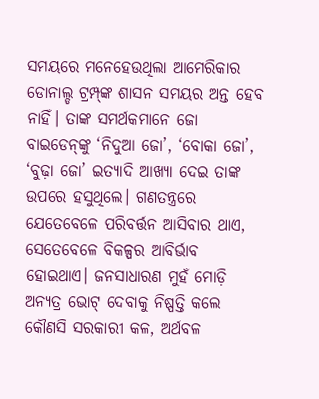ସମୟରେ ମନେହେଉଥିଲା ଆମେରିକାର ଡୋନାଲ୍ଡ ଟ୍ରମ୍ପ୍‌ଙ୍କ ଶାସନ ସମୟର ଅନ୍ତ ହେବ ନାହିଁ। ତାଙ୍କ ସମର୍ଥକମାନେ ଜୋ ବାଇଡେନ୍‌ଙ୍କୁ ‘ନିଦୁଆ ଜୋ’, ‘ବୋକା ଜୋ’, ‘ବୁଢ଼ା ଜୋ’ ଇତ୍ୟାଦି ଆଖ୍ୟା ଦେଇ ତାଙ୍କ ଉପରେ ହସୁଥିଲେ। ଗଣତନ୍ତ୍ରରେ ଯେତେବେଳେ ପରିବର୍ତ୍ତନ ଆସିବାର ଥାଏ, ସେତେବେଳେ ବିକଳ୍ପର ଆବିର୍ଭାବ ହୋଇଥାଏ। ଜନସାଧାରଣ ମୁହଁ ମୋଡ଼ି ଅନ୍ୟତ୍ର ଭୋଟ୍‌ ଦେବାକୁ ନିଷ୍ପତ୍ତି କଲେ କୌଣସି ସରକାରୀ କଳ, ଅର୍ଥବଳ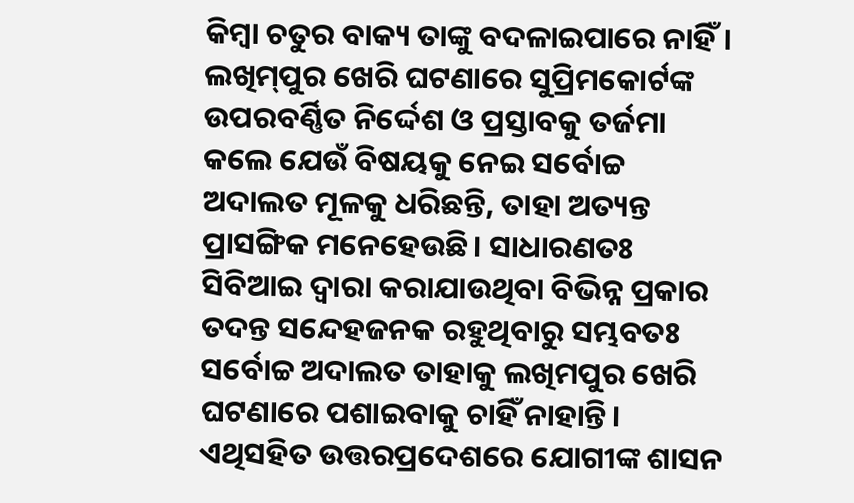କିମ୍ବା ଚତୁର ବାକ୍ୟ ତାଙ୍କୁ ବଦଳାଇପାରେ ନାହିଁ।
ଲଖିମ୍‌ପୁର ଖେରି ଘଟଣାରେ ସୁପ୍ରିମକୋର୍ଟଙ୍କ ଉପରବର୍ଣ୍ଣିତ ନିର୍ଦ୍ଦେଶ ଓ ପ୍ରସ୍ତାବକୁ ତର୍ଜମା କଲେ ଯେଉଁ ବିଷୟକୁ ନେଇ ସର୍ବୋଚ୍ଚ ଅଦାଲତ ମୂଳକୁ ଧରିଛନ୍ତି, ତାହା ଅତ୍ୟନ୍ତ ପ୍ରାସଙ୍ଗିକ ମନେହେଉଛି। ସାଧାରଣତଃ ସିବିଆଇ ଦ୍ୱାରା କରାଯାଉଥିବା ବିଭିନ୍ନ ପ୍ରକାର ତଦନ୍ତ ସନ୍ଦେହଜନକ ରହୁଥିବାରୁ ସମ୍ଭବତଃ ସର୍ବୋଚ୍ଚ ଅଦାଲତ ତାହାକୁ ଲଖିମପୁର ଖେରି ଘଟଣାରେ ପଶାଇବାକୁ ଚାହିଁ ନାହାନ୍ତି। ଏଥିସହିତ ଉତ୍ତରପ୍ରଦେଶରେ ଯୋଗୀଙ୍କ ଶାସନ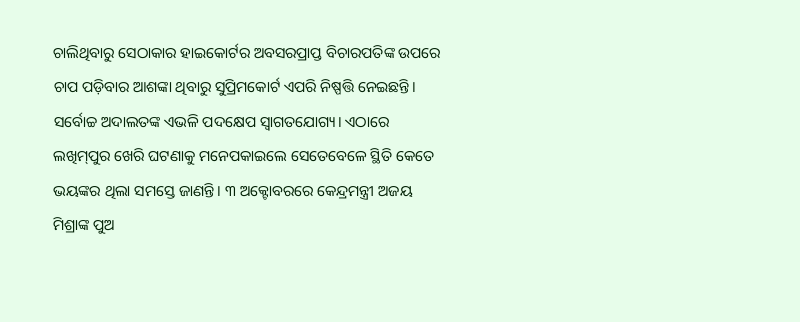ଚାଲିଥିବାରୁ ସେଠାକାର ହାଇକୋର୍ଟର ଅବସରପ୍ରାପ୍ତ ବିଚାରପତିଙ୍କ ଉପରେ ଚାପ ପଡ଼ିବାର ଆଶଙ୍କା ଥିବାରୁ ସୁପ୍ରିମକୋର୍ଟ ଏପରି ନିଷ୍ପତ୍ତି ନେଇଛନ୍ତି। ସର୍ବୋଚ୍ଚ ଅଦାଲତଙ୍କ ଏଭଳି ପଦକ୍ଷେପ ସ୍ବାଗତଯୋଗ୍ୟ। ଏଠାରେ ଲଖିମ୍‌ପୁର ଖେରି ଘଟଣାକୁ ମନେପକାଇଲେ ସେତେବେଳେ ସ୍ଥିତି କେତେ ଭୟଙ୍କର ଥିଲା ସମସ୍ତେ ଜାଣନ୍ତି। ୩ ଅକ୍ଟୋବରରେ କେନ୍ଦ୍ରମନ୍ତ୍ରୀ ଅଜୟ ମିଶ୍ରାଙ୍କ ପୁଅ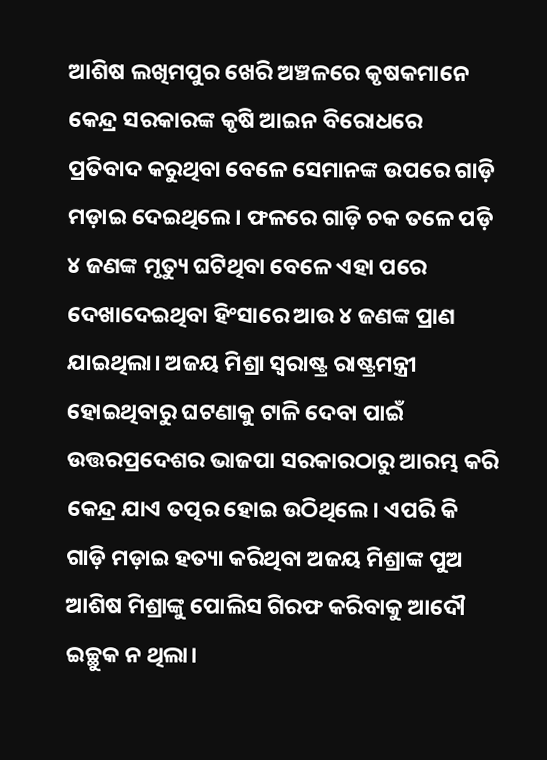ଆଶିଷ ଲଖିମପୁର ଖେରି ଅଞ୍ଚଳରେ କୃଷକମାନେ କେନ୍ଦ୍ର ସରକାରଙ୍କ କୃଷି ଆଇନ ବିରୋଧରେ ପ୍ରତିବାଦ କରୁଥିବା ବେଳେ ସେମାନଙ୍କ ଉପରେ ଗାଡ଼ି ମଡ଼ାଇ ଦେଇଥିଲେ। ଫଳରେ ଗାଡ଼ି ଚକ ତଳେ ପଡ଼ି ୪ ଜଣଙ୍କ ମୃତ୍ୟୁ ଘଟିଥିବା ବେଳେ ଏହା ପରେ ଦେଖାଦେଇଥିବା ହିଂସାରେ ଆଉ ୪ ଜଣଙ୍କ ପ୍ରାଣ ଯାଇଥିଲା। ଅଜୟ ମିଶ୍ରା ସ୍ବରାଷ୍ଟ୍ର ରାଷ୍ଟ୍ରମନ୍ତ୍ରୀ ହୋଇଥିବାରୁ ଘଟଣାକୁ ଟାଳି ଦେବା ପାଇଁ ଉତ୍ତରପ୍ରଦେଶର ଭାଜପା ସରକାରଠାରୁ ଆରମ୍ଭ କରି କେନ୍ଦ୍ର ଯାଏ ତତ୍ପର ହୋଇ ଉଠିଥିଲେ। ଏପରି କି ଗାଡ଼ି ମଡ଼ାଇ ହତ୍ୟା କରିଥିବା ଅଜୟ ମିଶ୍ରାଙ୍କ ପୁଅ ଆଶିଷ ମିଶ୍ରାଙ୍କୁ ପୋଲିସ ଗିରଫ କରିବାକୁ ଆଦୌ ଇଚ୍ଛୁକ ନ ଥିଲା।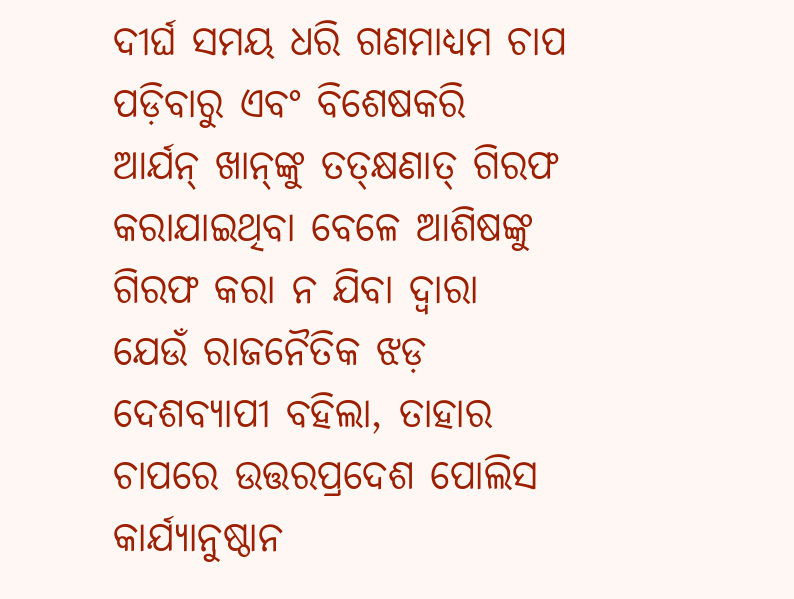ଦୀର୍ଘ ସମୟ ଧରି ଗଣମାଧ୍ୟମ ଚାପ ପଡ଼ିବାରୁ ଏବଂ ବିଶେଷକରି ଆର୍ଯନ୍‌ ଖାନ୍‌ଙ୍କୁ ତତ୍‌କ୍ଷଣାତ୍‌ ଗିରଫ କରାଯାଇଥିବା ବେଳେ ଆଶିଷଙ୍କୁ ଗିରଫ କରା ନ ଯିବା ଦ୍ୱାରା ଯେଉଁ ରାଜନୈତିକ ଝଡ଼ ଦେଶବ୍ୟାପୀ ବହିଲା, ତାହାର ଚାପରେ ଉତ୍ତରପ୍ରଦେଶ ପୋଲିସ କାର୍ଯ୍ୟାନୁଷ୍ଠାନ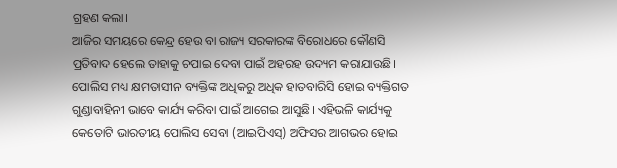ଗ୍ରହଣ କଲା।
ଆଜିର ସମୟରେ କେନ୍ଦ୍ର ହେଉ ବା ରାଜ୍ୟ ସରକାରଙ୍କ ବିରୋଧରେ କୌଣସି ପ୍ରତିବାଦ ହେଲେ ତାହାକୁ ଚପାଇ ଦେବା ପାଇଁ ଅହରହ ଉଦ୍ୟମ କରାଯାଉଛି। ପୋଲିସ ମଧ୍ୟ କ୍ଷମତାସୀନ ବ୍ୟକ୍ତିଙ୍କ ଅଧିକରୁ ଅଧିକ ହାତବାରିସି ହୋଇ ବ୍ୟକ୍ତିଗତ ଗୁଣ୍ଡାବାହିନୀ ଭାବେ କାର୍ଯ୍ୟ କରିବା ପାଇଁ ଆଗେଇ ଆସୁଛି। ଏହିଭଳି କାର୍ଯ୍ୟକୁ କେତୋଟି ଭାରତୀୟ ପୋଲିସ ସେବା (ଆଇପିଏସ୍‌) ଅଫିସର ଆଗଭର ହୋଇ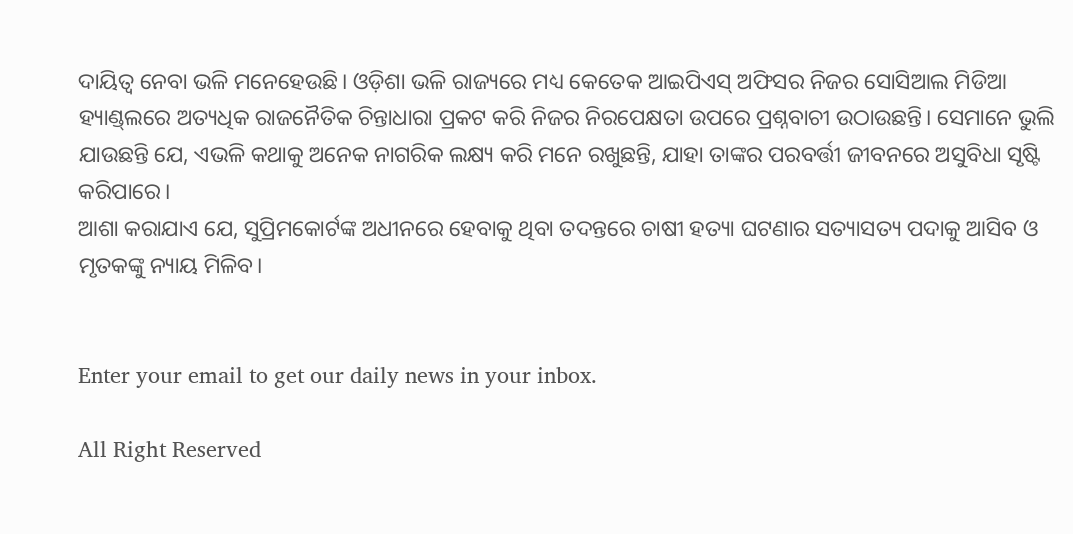ଦାୟିତ୍ୱ ନେବା ଭଳି ମନେହେଉଛି। ଓଡ଼ିଶା ଭଳି ରାଜ୍ୟରେ ମଧ୍ୟ କେତେକ ଆଇପିଏସ୍‌ ଅଫିସର ନିଜର ସୋସିଆଲ ମିଡିଆ ହ୍ୟାଣ୍ଡ୍‌ଲରେ ଅତ୍ୟଧିକ ରାଜନୈତିକ ଚିନ୍ତାଧାରା ପ୍ରକଟ କରି ନିଜର ନିରପେକ୍ଷତା ଉପରେ ପ୍ରଶ୍ନବାଚୀ ଉଠାଉଛନ୍ତି। ସେମାନେ ଭୁଲି ଯାଉଛନ୍ତି ଯେ, ଏଭଳି କଥାକୁ ଅନେକ ନାଗରିକ ଲକ୍ଷ୍ୟ କରି ମନେ ରଖୁଛନ୍ତି, ଯାହା ତାଙ୍କର ପରବର୍ତ୍ତୀ ଜୀବନରେ ଅସୁବିଧା ସୃଷ୍ଟି କରିପାରେ।
ଆଶା କରାଯାଏ ଯେ, ସୁପ୍ରିମକୋର୍ଟଙ୍କ ଅଧୀନରେ ହେବାକୁ ଥିବା ତଦନ୍ତରେ ଚାଷୀ ହତ୍ୟା ଘଟଣାର ସତ୍ୟାସତ୍ୟ ପଦାକୁ ଆସିବ ଓ ମୃତକଙ୍କୁ ନ୍ୟାୟ ମିଳିବ।


Enter your email to get our daily news in your inbox.

All Right Reserved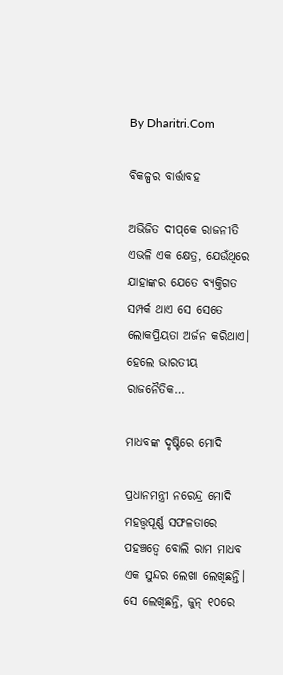By Dharitri.Com

ବିକଳ୍ପର ବାର୍ତ୍ତାବହ

ଅଭିଜିତ ଦୀପ୍‌କେ ରାଜନୀତି ଏଭଳି ଏକ କ୍ଷେତ୍ର, ଯେଉଁଥିରେ ଯାହାଙ୍କର ଯେତେ ବ୍ୟକ୍ତିଗତ ସମ୍ପର୍କ ଥାଏ ସେ ସେତେ ଲୋକପ୍ରିୟତା ଅର୍ଜନ କରିଥାଏ। ହେଲେ ଭାରତୀୟ ରାଜନୈତିକ…

ମାଧବଙ୍କ ଦୃଷ୍ଟିରେ ମୋଦି

ପ୍ରଧାନମନ୍ତ୍ରୀ ନରେନ୍ଦ୍ର ମୋଦି ମହତ୍ତ୍ୱପୂର୍ଣ୍ଣ ସଫଳତାରେ ପହଞ୍ଚତ୍ୱେ ବୋଲି ରାମ ମାଧବ ଏକ ସୁନ୍ଦର ଲେଖା ଲେଖିଛନ୍ତି। ସେ ଲେଖିଛନ୍ତି, ଜୁନ୍‌ ୧୦ରେ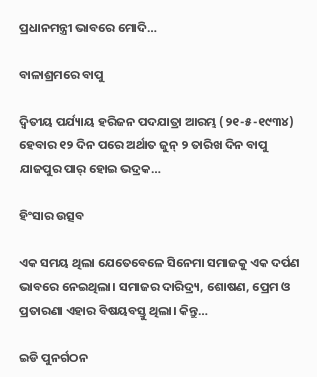ପ୍ରଧାନମନ୍ତ୍ରୀ ଭାବରେ ମୋଦି…

ବାଳାଶ୍ରମରେ ବାପୁ

ଦ୍ବିତୀୟ ପର୍ଯ୍ୟାୟ ହରିଜନ ପଦଯାତ୍ରା ଆରମ୍ଭ (୨୧-୫-୧୯୩୪) ହେବାର ୧୨ ଦିନ ପରେ ଅର୍ଥାତ ଜୁନ୍‌ ୨ ତାରିଖ ଦିନ ବାପୁ ଯାଜପୁର ପାର୍‌ ହୋଇ ଭଦ୍ରକ…

ହିଂସାର ଉତ୍ସବ

ଏକ ସମୟ ଥିଲା ଯେତେବେଳେ ସିନେମା ସମାଜକୁ ଏକ ଦର୍ପଣ ଭାବରେ ନେଇଥିଲା। ସମାଜର ଦାରିଦ୍ର୍ୟ, ଶୋଷଣ, ପ୍ରେମ ଓ ପ୍ରତାରଣା ଏହାର ବିଷୟବସ୍ତୁ ଥିଲା। କିନ୍ତୁ…

ଇଡି ପୁନର୍ଗଠନ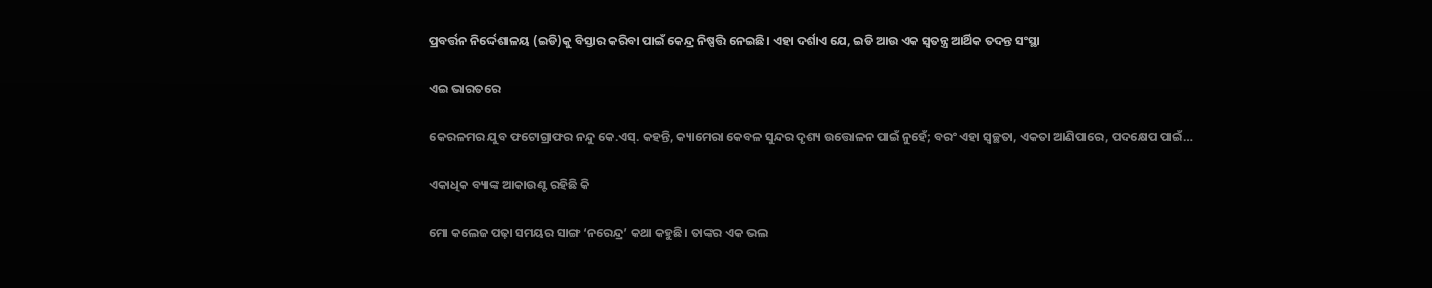ପ୍ରବର୍ତ୍ତନ ନିର୍ଦ୍ଦେଶାଳୟ (ଇଡି)କୁ ବିସ୍ତାର କରିବା ପାଇଁ କେନ୍ଦ୍ର ନିଷ୍ପତ୍ତି ନେଇଛି। ଏହା ଦର୍ଶାଏ ଯେ, ଇଡି ଆଉ ଏକ ସ୍ବତନ୍ତ୍ର ଆର୍ଥିକ ତଦନ୍ତ ସଂସ୍ଥା

ଏଇ ଭାରତରେ

କେରଳମର ଯୁବ ଫଟୋଗ୍ରାଫର ନନ୍ଦୁ କେ.ଏସ୍‌. କହନ୍ତି, କ୍ୟାମେରା କେବଳ ସୁନ୍ଦର ଦୃଶ୍ୟ ଉତ୍ତୋଳନ ପାଇଁ ନୁହେଁ; ବରଂ ଏହା ସ୍ବଚ୍ଛତା, ଏକତା ଆଣିପାରେ, ପଦକ୍ଷେପ ପାଇଁ…

ଏକାଧିକ ବ୍ୟାଙ୍କ ଆକାଉଣ୍ଟ ରହିଛି କି

ମୋ କଲେଜ ପଢ଼ା ସମୟର ସାଙ୍ଗ ‘ନରେନ୍ଦ୍ର’ କଥା କହୁଛି। ତାଙ୍କର ଏକ ଭଲ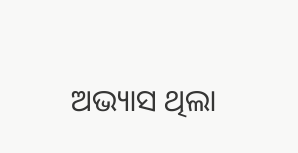ଅଭ୍ୟାସ ଥିଲା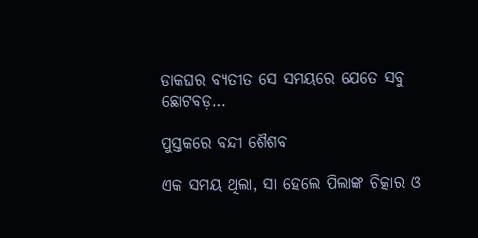ଡାକଘର ବ୍ୟତୀତ ସେ ସମୟରେ ଯେତେ ସବୁ ଛୋଟବଡ଼…

ପୁସ୍ତକରେ ବନ୍ଦୀ ଶୈଶବ

ଏକ ସମୟ ଥିଲା, ସା ହେଲେ ପିଲାଙ୍କ ଚିତ୍କାର ଓ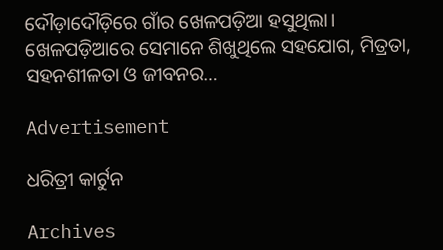ଦୌଡ଼ାଦୌଡ଼ିରେ ଗାଁର ଖେଳପଡ଼ିଆ ହସୁଥିଲା। ଖେଳପଡ଼ିଆରେ ସେମାନେ ଶିଖୁଥିଲେ ସହଯୋଗ, ମିତ୍ରତା, ସହନଶୀଳତା ଓ ଜୀବନର…

Advertisement

ଧରିତ୍ରୀ କାର୍ଟୁନ

Archives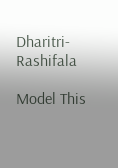Dharitri-Rashifala

Model This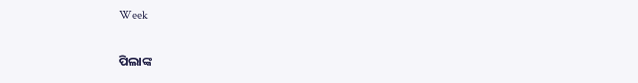Week

ପିଲାଙ୍କ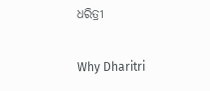ଧରିତ୍ରୀ

Why Dharitri